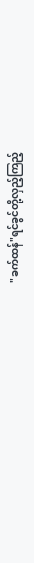"ခက်ထန်"ရင်ခွင်တို့လှည့်ကြည့်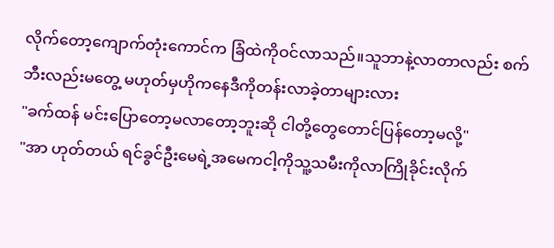လိုက်တော့ကျောက်တုံးကောင်က ခြံထဲကိုဝင်လာသည်။သူဘာနဲ့လာတာလည်း စက်ဘီးလည်းမတွေ့ မဟုတ်မှဟိုကနေဒီကိုတန်းလာခဲ့တာများလား
"ခက်ထန် မင်းပြောတော့မလာတော့ဘူးဆို ငါတို့တွေတောင်ပြန်တော့မလို့"
"အာ ဟုတ်တယ် ရင်ခွင်ဦးမေရဲ့အမေကငါ့ကိုသူ့သမီးကိုလာကြိုခိုင်းလိုက်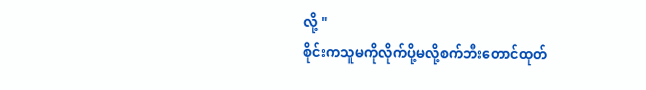လို့ "
စိုင်းကသူမကိုလိုက်ပို့မလို့စက်ဘီးတောင်ထုတ်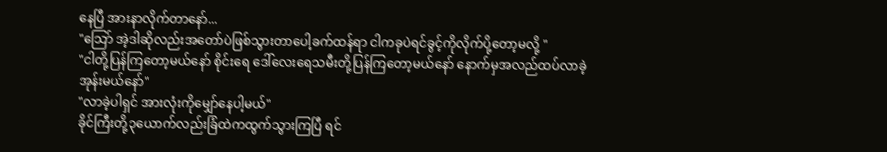နေပြီ အားနာလိုက်တာနော်...
"သြော် အဲ့ဒါဆိုလည်းအတော်ပဲဖြစ်သွားတာပေါ့ခက်ထန်ရာ ငါကခုပဲရင်ခွင့်ကိုလိုက်ပို့တော့မလို့ "
"ငါတို့ပြန်ကြတော့မယ်နော် စိုင်းရေ ဒေါ်လေးရေသမီးတို့ပြန်ကြတော့မယ်နော် နောက်မှအလည်ထပ်လာခဲ့အုန်းမယ်နော်"
"လာခဲ့ပါရှင် အားလုံးကိုမျှော်နေပါ့မယ်"
ခိုင်ကြီးတို့၃ယောက်လည်းခြံထဲကထွက်သွားကြပြီ ရင်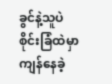ခွင်နဲ့သူပဲ စိုင်းခြံထဲမှာကျန်နေခဲ့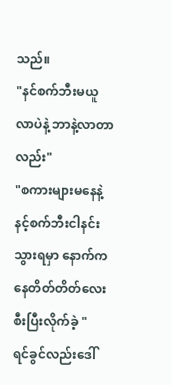သည်။
"နင်စက်ဘီးမယူလာပဲနဲ့ ဘာနဲ့လာတာလည်း"
"စကားများမနေနဲ့နင့်စက်ဘီးငါနင်းသွားရမှာ နောက်ကနေတိတ်တိတ်လေးစီးပြီးလိုက်ခဲ့ "
ရင်ခွင်လည်းဒေါ်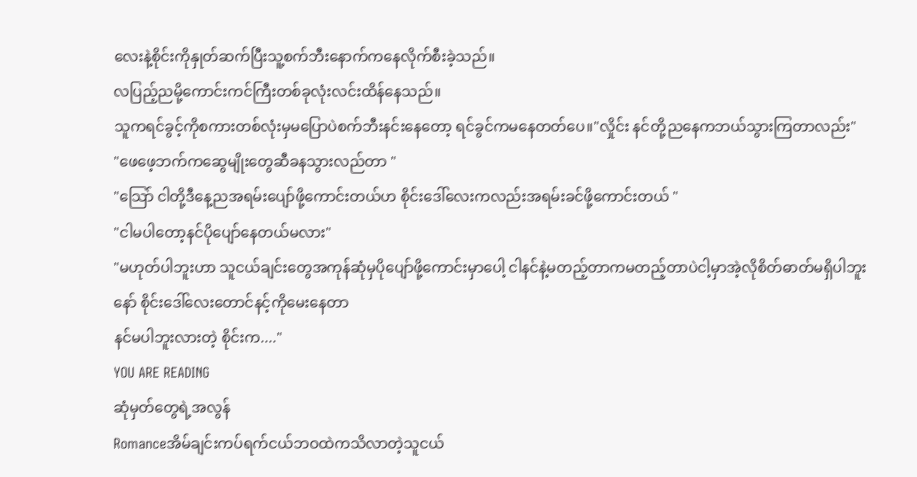လေးနဲ့စိုင်းကိုနှုတ်ဆက်ပြီးသူ့စက်ဘီးနောက်ကနေလိုက်စီးခဲ့သည်။
လပြည့်ညမို့ကောင်းကင်ကြီးတစ်ခုလုံးလင်းထိန်နေသည်။
သူကရင်ခွင့်ကိုစကားတစ်လုံးမှမပြောပဲစက်ဘီးနင်းနေတော့ ရင်ခွင်ကမနေတတ်ပေ။"လှိုင်း နင်တို့ညနေကဘယ်သွားကြတာလည်း"
"ဖေဖေ့ဘက်ကဆွေမျိုးတွေဆီခနသွားလည်တာ "
"သြော် ငါတို့ဒီနေ့ညအရမ်းပျော်ဖို့ကောင်းတယ်ဟ စိုင်းဒေါ်လေးကလည်းအရမ်းခင်ဖို့ကောင်းတယ် "
"ငါမပါတော့နင်ပိုပျော်နေတယ်မလား"
"မဟုတ်ပါဘူးဟာ သူငယ်ချင်းတွေအကုန်ဆုံမှပိုပျော်ဖို့ကောင်းမှာပေါ့ ငါနင်နဲ့မတည့်တာကမတည့်တာပဲငါ့မှာအဲ့လိုစိတ်ဓာတ်မရှိပါဘူးနော် စိုင်းဒေါ်လေးတောင်နင့်ကိုမေးနေတာ
နင်မပါဘူးလားတဲ့ စိုင်းက...."
YOU ARE READING
ဆုံမှတ်တွေရဲ့အလွန်
Romanceအိမ်ချင်းကပ်ရက်ငယ်ဘဝထဲကသိလာတဲ့သူငယ်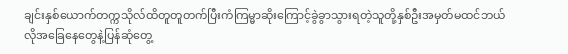ချင်းနှစ်ယောက်တက္ကသိုလ်ထိတူတူတက်ပြီးကံကြမ္မာဆိုးကြောင့်ခွဲခွာသွားရတဲ့သူတို့နှစ်ဦးအမှတ်မထင်ဘယ်လိုအခြေနေတွေနဲ့ပြန်ဆုံတွေ့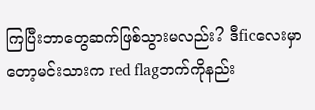ကြပြီးဘာတွေဆက်ဖြစ်သွားမလည်း? ဒီficလေးမှာတော့မင်းသားက red flagဘက်ကိုနည်း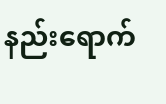နည်းရောက်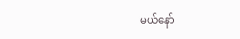မယ်နော်